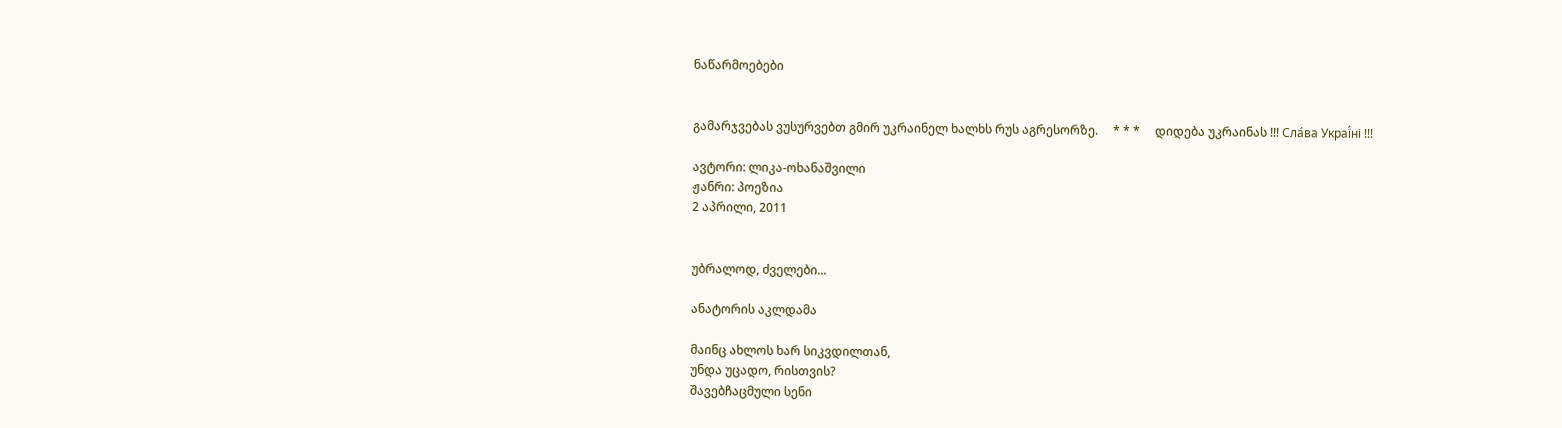ნაწარმოებები


გამარჯვებას ვუსურვებთ გმირ უკრაინელ ხალხს რუს აგრესორზე.     * * *     დიდება უკრაინას !!! Сла́ва Украї́ні !!!

ავტორი: ლიკა-ოხანაშვილი
ჟანრი: პოეზია
2 აპრილი, 2011


უბრალოდ, ძველები...

ანატორის აკლდამა

მაინც ახლოს ხარ სიკვდილთან,
უნდა უცადო, რისთვის?
შავებჩაცმული სენი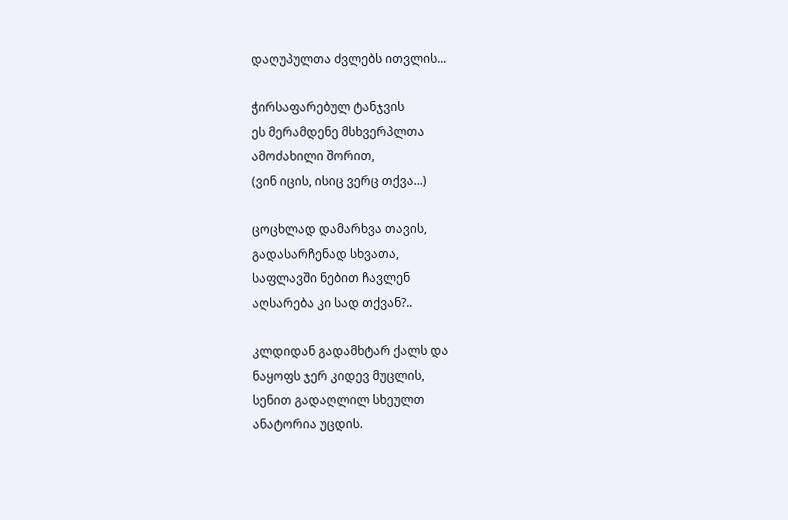დაღუპულთა ძვლებს ითვლის...

ჭირსაფარებულ ტანჯვის
ეს მერამდენე მსხვერპლთა
ამოძახილი შორით,
(ვინ იცის, ისიც ვერც თქვა...)

ცოცხლად დამარხვა თავის,
გადასარჩენად სხვათა,
საფლავში ნებით ჩავლენ
აღსარება კი სად თქვან?..

კლდიდან გადამხტარ ქალს და
ნაყოფს ჯერ კიდევ მუცლის,
სენით გადაღლილ სხეულთ
ანატორია უცდის.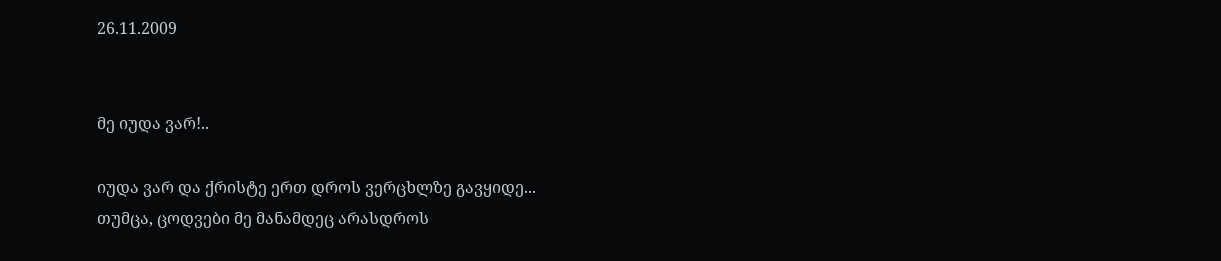26.11.2009


მე იუდა ვარ!..

იუდა ვარ და ქრისტე ერთ დროს ვერცხლზე გავყიდე...
თუმცა, ცოდვები მე მანამდეც არასდროს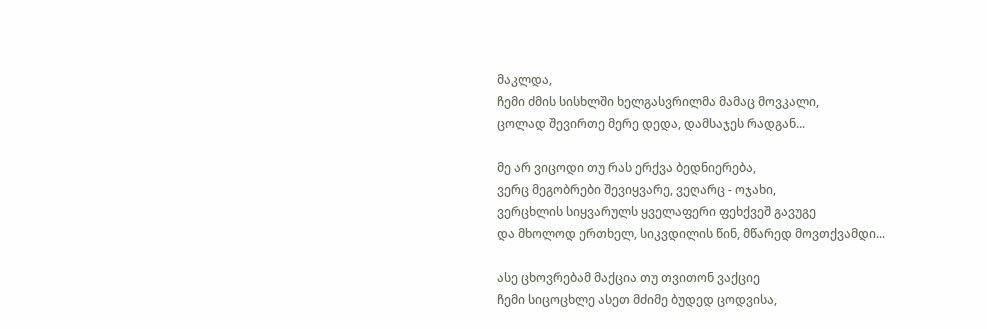მაკლდა,
ჩემი ძმის სისხლში ხელგასვრილმა მამაც მოვკალი,
ცოლად შევირთე მერე დედა, დამსაჯეს რადგან...

მე არ ვიცოდი თუ რას ერქვა ბედნიერება,
ვერც მეგობრები შევიყვარე, ვეღარც - ოჯახი,
ვერცხლის სიყვარულს ყველაფერი ფეხქვეშ გავუგე
და მხოლოდ ერთხელ, სიკვდილის წინ, მწარედ მოვთქვამდი...

ასე ცხოვრებამ მაქცია თუ თვითონ ვაქციე
ჩემი სიცოცხლე ასეთ მძიმე ბუდედ ცოდვისა,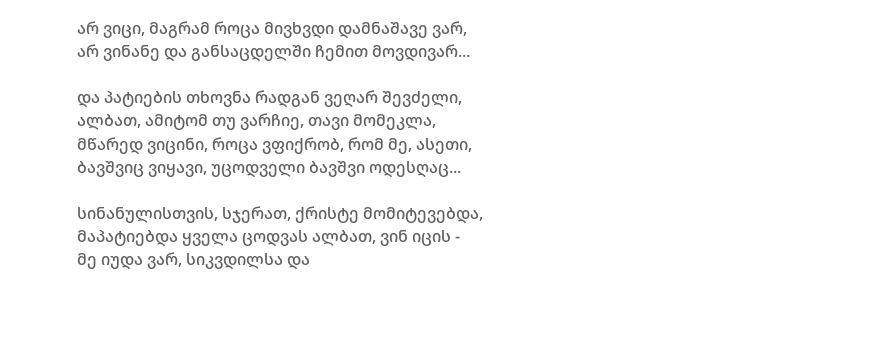არ ვიცი, მაგრამ როცა მივხვდი დამნაშავე ვარ,
არ ვინანე და განსაცდელში ჩემით მოვდივარ...

და პატიების თხოვნა რადგან ვეღარ შევძელი,
ალბათ, ამიტომ თუ ვარჩიე, თავი მომეკლა,
მწარედ ვიცინი, როცა ვფიქრობ, რომ მე, ასეთი,
ბავშვიც ვიყავი, უცოდველი ბავშვი ოდესღაც...

სინანულისთვის, სჯერათ, ქრისტე მომიტევებდა,
მაპატიებდა ყველა ცოდვას ალბათ, ვინ იცის -
მე იუდა ვარ, სიკვდილსა და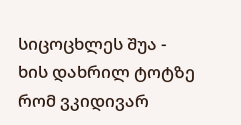სიცოცხლეს შუა -
ხის დახრილ ტოტზე რომ ვკიდივარ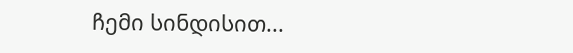ჩემი სინდისით...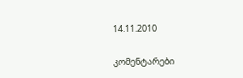14.11.2010

კომენტარები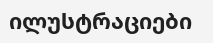ილუსტრაციები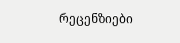რეცენზიები